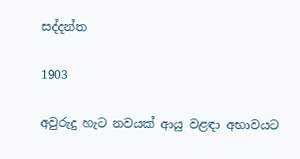සද්දන්ත

1903

අවුරුදු හැට නවයක් ආයු වළඳා අභාවයට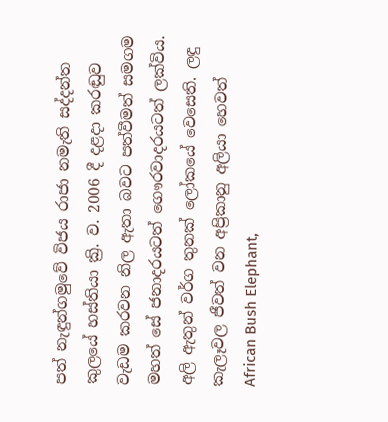පත් නැඳුන්ගමුවේ විජය රාජා නමැති සද්දන්ත කුලයේ හස්තියා ක්‍රි. ව. 2006 දී දළදා කරඬුව වැඩම කරවන නිල ඇතා බවට පත්වීමත් සමගම මහත් සේ ජනාදරයටත් ගෞරවාදරයටත් ලක්විය. අලි ඇතුන් වර්ග තුනක් ලෝකයේ වෙසෙති. ලඳු කැලෑවල ජීවත් වන අප්‍රිකානු අලියා හෙවත් African Bush Elephant,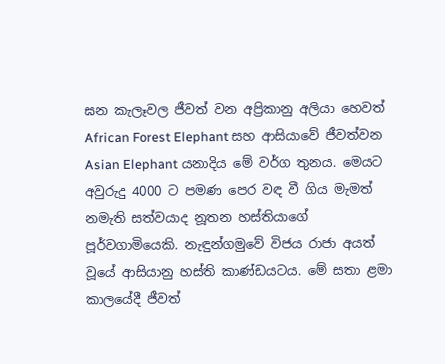ඝන කැලෑවල ජීවත් වන අප්‍රිකානු අලියා හෙවත් African Forest Elephant සහ ආසියාවේ ජීවත්වන Asian Elephant යනාදිය මේ වර්ග තුනය. මෙයට අවුරුදු 4000 ට පමණ පෙර වඳ වී ගිය මැමත් නමැති සත්වයාද නූතන හස්තියාගේ පූර්වගාමියෙකි. නැඳුන්ගමුවේ විජය රාජා අයත් වූයේ ආසියානු හස්ති කාණ්ඩයටය. මේ සතා ළමා කාලයේදී ජීවත්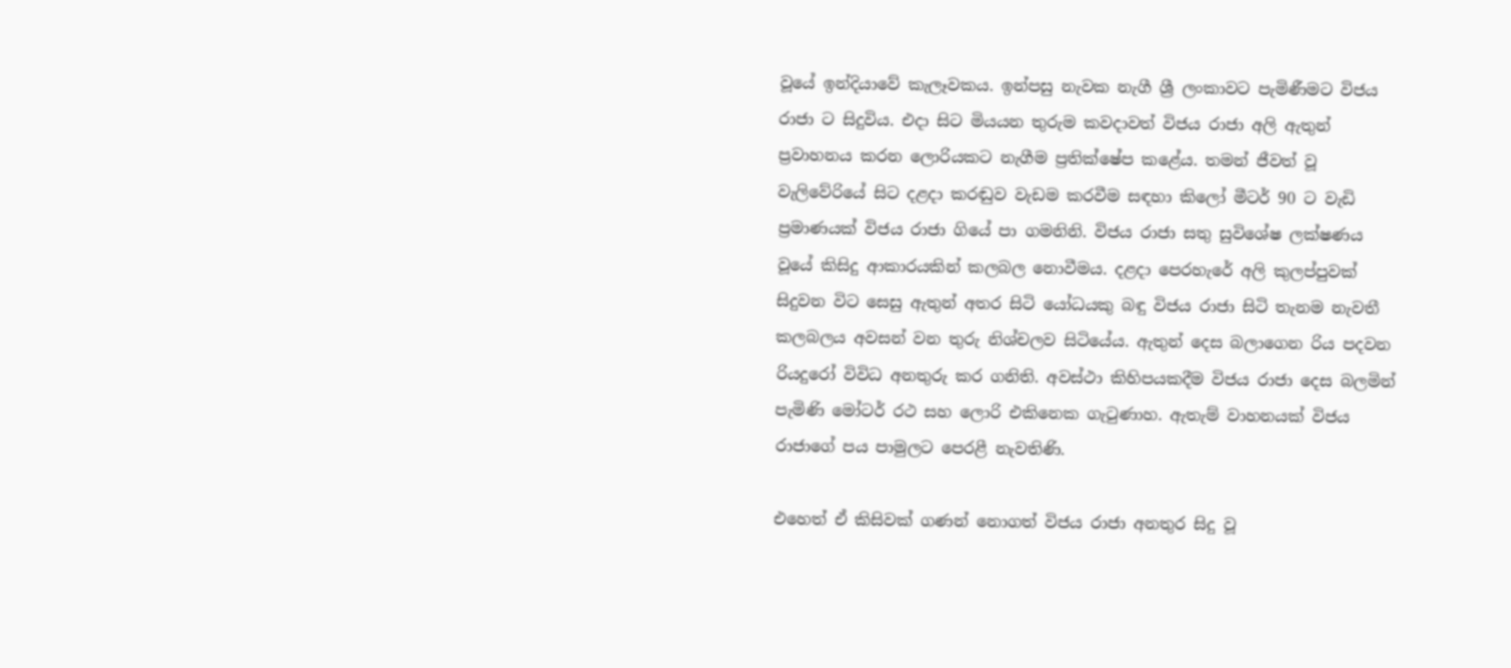වූයේ ඉන්දියාවේ කැලෑවකය. ඉන්පසු නැවක නැගී ශ්‍රී ලංකාවට පැමිණීමට විජය රාජා ට සිදුවිය. එදා සිට මියයන තුරුම කවදාවත් විජය රාජා අලි ඇතුන් ප්‍රවාහනය කරන ලොරියකට නැගීම ප්‍රතික්ෂේප කළේය. තමන් ජීවත් වූ වැලිවේරියේ සිට දළදා කරඬුව වැඩම කරවීම සඳහා කිලෝ මීටර් 90 ට වැඩි ප්‍රමාණයක් විජය රාජා ගියේ පා ගමනිනි. විජය රාජා සතු සුවිශේෂ ලක්ෂණය වූයේ කිසිදු ආකාරයකින් කලබල නොවීමය. දළදා පෙරහැරේ අලි කුලප්පුවක් සිදුවන විට සෙසු ඇතුන් අතර සිටි යෝධයකු බඳු විජය රාජා සිටි තැනම නැවතී කලබලය අවසන් වන තුරු නිශ්චලව සිටියේය. ඇතුන් දෙස බලාගෙන රිය පදවන රියදුරෝ විවිධ අනතුරු කර ගනිති. අවස්ථා කිහිපයකදීම විජය රාජා දෙස බලමින් පැමිණි මෝටර් රථ සහ ලොරි එකිනෙක ගැටුණාහ. ඇතැම් වාහනයක් විජය රාජාගේ පය පාමුලට පෙරළී නැවතිණි.

එහෙත් ඒ කිසිවක් ගණන් නොගත් විජය රාජා අනතුර සිදු වූ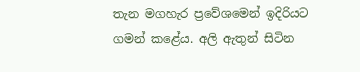තැන මගහැර ප්‍රවේශමෙන් ඉදිරියට ගමන් කළේය. අලි ඇතුන් සිටින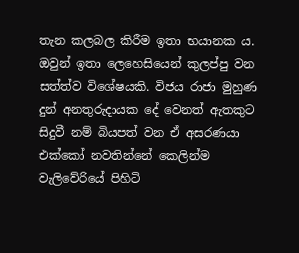තැන කලබල කිරීම ඉතා භයානක ය. ඔවුන් ඉතා ලෙහෙසියෙන් කුලප්පු වන සත්ත්ව විශේෂයකි. විජය රාජා මුහුණ දුන් අනතුරුදායක දේ වෙනත් ඇතකුට සිදුවී නම් බියපත් වන ඒ අසරණයා එක්කෝ නවතින්නේ කෙලින්ම වැලිවේරියේ පිහිටි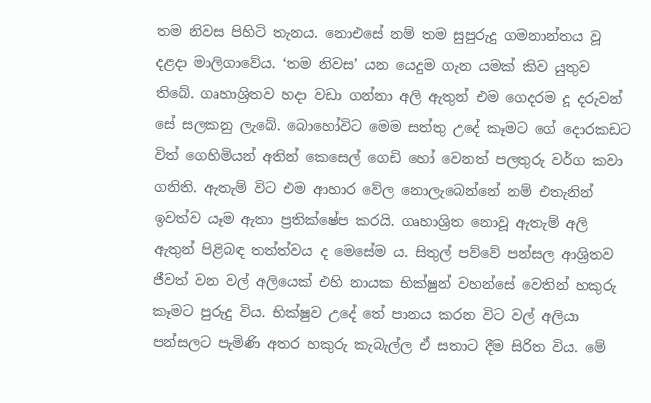තම නිවස පිහිටි තැනය. නොඑසේ නම් තම සුපුරුදු ගමනාන්තය වූ දළදා මාලිගාවේය. ‘තම නිවස’ යන යෙදුම ගැන යමක් කිව යුතුව තිබේ. ගෘහාශ්‍රිතව හදා වඩා ගන්නා අලි ඇතුන් එම ගෙදරම දූ දරුවන් සේ සලකනු ලැබේ. බොහෝවිට මෙම සත්තු උදේ කෑමට ගේ දොරකඩට විත් ගෙහිමියන් අතින් කෙසෙල් ගෙඩි හෝ වෙනත් පලතුරු වර්ග කවා ගනිති. ඇතැම් විට එම ආහාර වේල නොලැබෙන්නේ නම් එතැනින් ඉවත්ව යෑම ඇතා ප්‍රතික්ෂේප කරයි. ගෘහාශ්‍රිත නොවූ ඇතැම් අලි ඇතුන් පිළිබඳ තත්ත්වය ද මෙසේම ය. සිතුල් පව්වේ පන්සල ආශ්‍රිතව ජීවත් වන වල් අලියෙක් එහි නායක භික්ෂුන් වහන්සේ වෙතින් හකුරු කෑමට පුරුදු විය. භික්ෂුව උදේ තේ පානය කරන විට වල් අලියා පන්සලට පැමිණි අතර හකුරු කැබැල්ල ඒ සතාට දීම සිරිත විය. මේ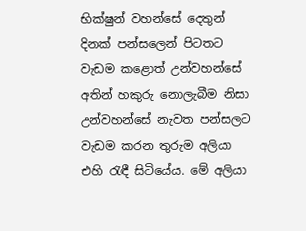භික්ෂුන් වහන්සේ දෙතුන් දිනක් පන්සලෙන් පිටතට වැඩම කළොත් උන්වහන්සේ අතින් හකුරු නොලැබීම නිසා උන්වහන්සේ නැවත පන්සලට වැඩම කරන තුරුම අලියා එහි රැඳී සිටියේය. මේ අලියා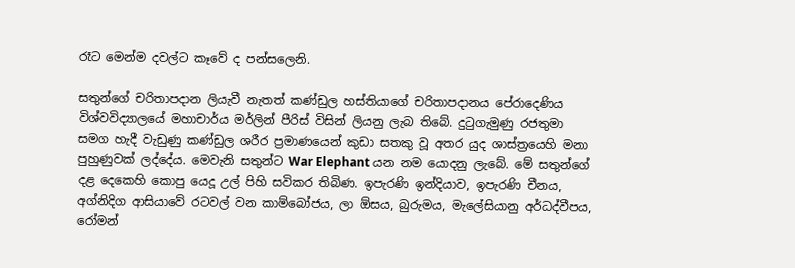රෑට මෙන්ම දවල්ට කෑවේ ද පන්සලෙනි.

සතුන්ගේ චරිතාපදාන ලියැවී නැතත් කණ්ඩුල හස්තියාගේ චරිතාපදානය පේරාදෙණිය විශ්වවිද්‍යාලයේ මහාචාර්ය මර්ලින් පීරිස් විසින් ලියනු ලැබ තිබේ. දුටුගැමුණු රජතුමා සමග හැදී වැඩුණු කණ්ඩුල ශරීර ප්‍රමාණයෙන් කුඩා සතකු වූ අතර යුද ශාස්ත්‍රයෙහි මනා පුහුණුවක් ලද්දේය. මෙවැනි සතුන්ට War Elephant යන නම යොදනු ලැබේ. මේ සතුන්ගේ දළ දෙකෙහි කොපු යෙදූ උල් පිහි සවිකර තිබිණ. ඉපැරණි ඉන්දියාව, ඉපැරණි චීනය, අග්නිදිග ආසියාවේ රටවල් වන කාම්බෝජය, ලා ඕසය, බුරුමය, මැලේසියානු අර්ධද්වීපය, රෝමන්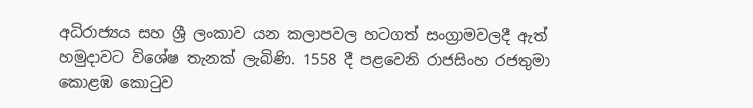අධිරාජ්‍යය සහ ශ්‍රී ලංකාව යන කලාපවල හටගත් සංග්‍රාමවලදී ඇත් හමුදාවට විශේෂ තැනක් ලැබිණි. 1558 දී පළවෙනි රාජසිංහ රජතුමා කොළඹ කොටුව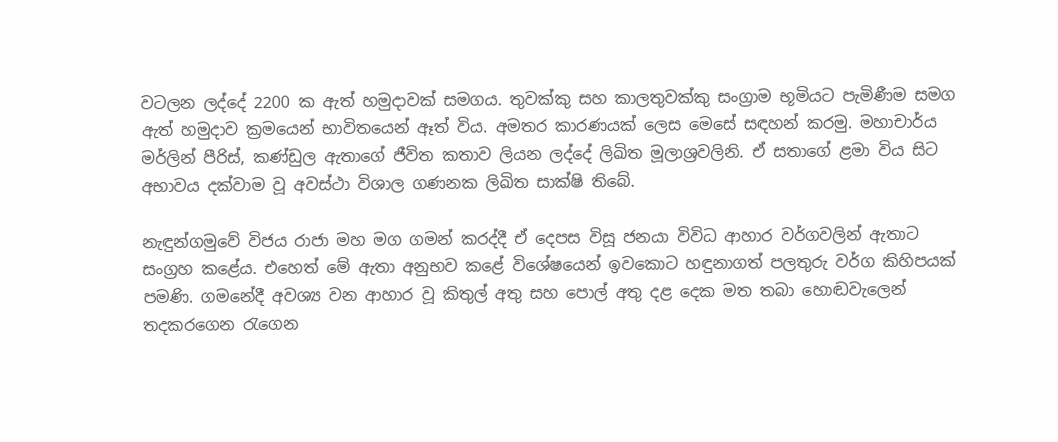වටලන ලද්දේ 2200 ක ඇත් හමුදාවක් සමගය. තුවක්කු සහ කාලතුවක්කු සංග්‍රාම භූමියට පැමිණීම සමග ඇත් හමුදාව ක්‍රමයෙන් භාවිතයෙන් ඈත් විය. අමතර කාරණයක් ලෙස මෙසේ සඳහන් කරමු. මහාචාර්ය මර්ලින් පීරිස්, කණ්ඩුල ඇතාගේ ජීවිත කතාව ලියන ලද්දේ ලිඛිත මූලාශ්‍රවලිනි. ඒ සතාගේ ළමා විය සිට අභාවය දක්වාම වූ අවස්ථා විශාල ගණනක ලිඛිත සාක්ෂි තිබේ.

නැඳුන්ගමුවේ විජය රාජා මහ මග ගමන් කරද්දී ඒ දෙපස විසූ ජනයා විවිධ ආහාර වර්ගවලින් ඇතාට සංග්‍රහ කළේය. එහෙත් මේ ඇතා අනුභව කළේ විශේෂයෙන් ඉවකොට හඳුනාගත් පලතුරු වර්ග කිහිපයක් පමණි. ගමනේදී අවශ්‍ය වන ආහාර වූ කිතුල් අතු සහ පොල් අතු දළ දෙක මත තබා හොඬවැලෙන් තදකරගෙන රැගෙන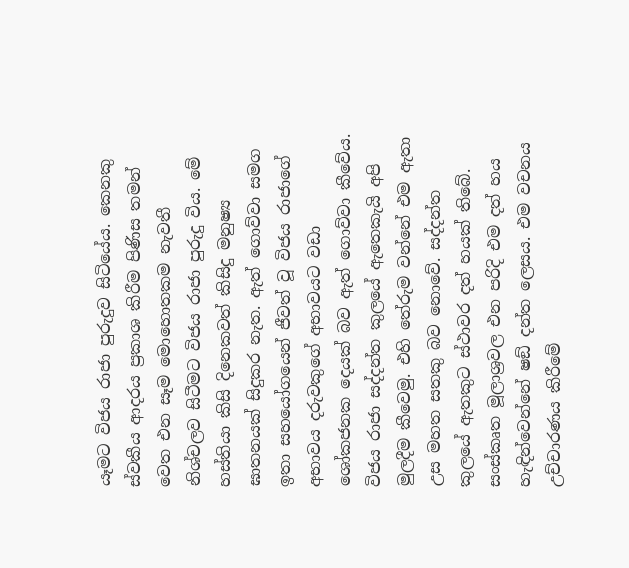යෑමට විජය රාජා පුරුදුව සිටියේය. කෙනකු ස්වකීය ආදරය ප්‍රකාශ කිරීම පිණිස තමන් වෙත එන සෑම මොහොතකම නැවතී නිශ්චලව සිටීමට විජය රාජා පුරුදු විය. මේ හස්තියා කිසි දිනෙකවත් කිසිදු මනුෂ්‍ය ඝාතනයක් සිදුකර නැත. ඇත් ගොව්වා සමග ඉතා සහයෝගයෙන් ජීවත් වූ විජය රාජාගේ අභාවය දරුවකුගේ අභාවයට වඩා ශෝකජනක දෙයක් බව ඇත් ගොව්වා කීවේය. විජය රාජා සද්දන්ත කුලයේ ඇතෙකැයි අපි මුලදීම කීවෙමු. එහි තේරුම වන්නේ එම ඇතා උස මහත සතකු බව නොවේ. සද්දන්ත කුලයේ ඇතකුට ස්ථාවර දත් හයක් තිබේ. සංස්කෘත මූලාශ්‍රවල එන පරිදි එම දත් හය හැඳින්වෙන්නේ ෂඞ් දන්ත ලෙසය. එම වචනය උච්චාරණය කිරීමේ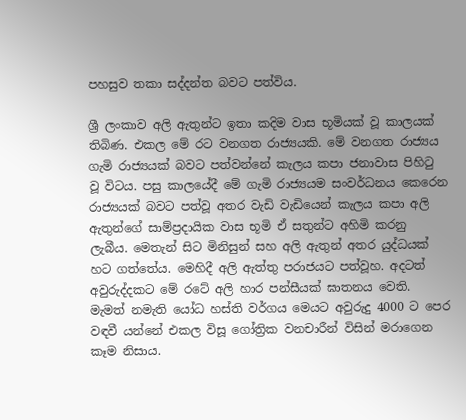පහසුව තකා සද්දන්ත බවට පත්විය.

ශ්‍රී ලංකාව අලි ඇතුන්ට ඉතා කදිම වාස භූමියක් වූ කාලයක් තිබිණ. එකල මේ රට වනගත රාජ්‍යයකි. මේ වනගත රාජ්‍යය ගැමි රාජ්‍යයක් බවට පත්වන්නේ කැලය කපා ජනාවාස පිහිටු වූ විටය. පසු කාලයේදී මේ ගැමි රාජ්‍යයම සංවර්ධනය කෙරෙන රාජ්‍යයක් බවට පත්වූ අතර වැඩි වැඩියෙන් කැලය කපා අලි ඇතුන්ගේ සාම්ප්‍රදායික වාස භූමි ඒ සතුන්ට අහිමි කරනු ලැබීය. මෙතැන් සිට මිනිසුන් සහ අලි ඇතුන් අතර යුද්ධයක් හට ගත්තේය. මෙහිදී අලි ඇත්තු පරාජයට පත්වූහ. අදටත් අවුරුද්දකට මේ රටේ අලි හාර පන්සීයක් ඝාතනය වෙති. මැමත් නමැති යෝධ හස්ති වර්ගය මෙයට අවුරුදු 4000 ට පෙර වඳවී යන්නේ එකල විසූ ගෝත්‍රික වනචාරීන් විසින් මරාගෙන කෑම නිසාය.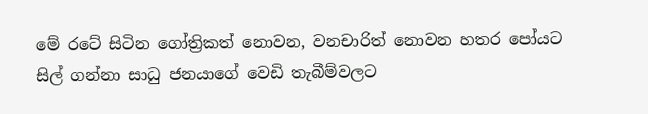මේ රටේ සිටින ගෝත්‍රිකත් නොවන, වනචාරිත් නොවන හතර පෝයට සිල් ගන්නා සාධු ජනයාගේ වෙඩි තැබීම්වලට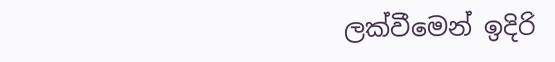ලක්වීමෙන් ඉදිරි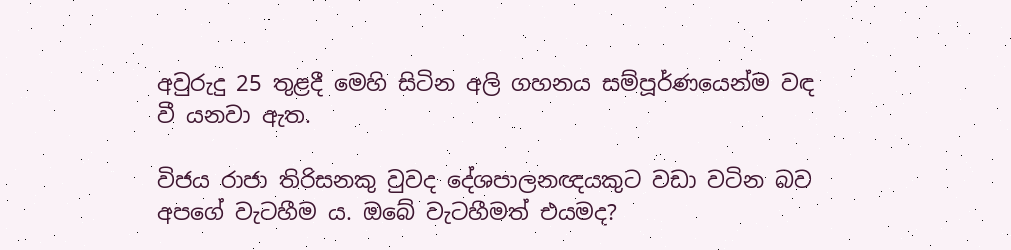අවුරුදු 25 තුළදී මෙහි සිටින අලි ගහනය සම්පූර්ණයෙන්ම වඳ වී යනවා ඇත.

විජය රාජා තිරිසනකු වුවද දේශපාලනඥයකුට වඩා වටින බව අපගේ වැටහීම ය. ඔබේ වැටහීමත් එයමද?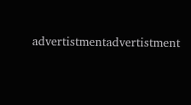advertistmentadvertistment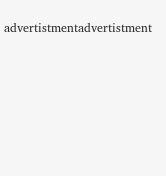advertistmentadvertistment